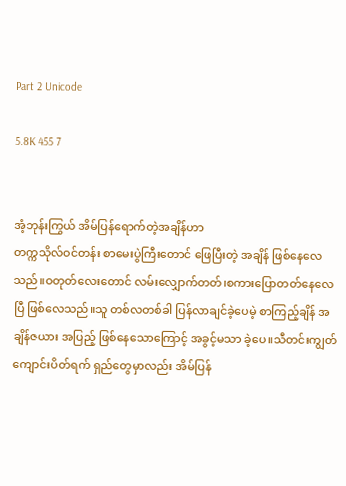Part 2 Unicode

5.8K 455 7


အံ့ဘုန်းကြွယ် အိမ်ပြန်ရောက်တဲ့အချိန်ဟာ
တက္ကသိုလ်ဝင်တန်း စာမေးပွဲကြီးတောင် ဖြေပြီးတဲ့ အချိန် ဖြစ်နေလေသည်။ဝတုတ်လေးတောင် လမ်းလျှောက်တတ်၊စကားပြောတတ်နေလေပြီ ဖြစ်လေသည်။သူ တစ်လတစ်ခါ ပြန်လာချင်ခဲ့ပေမဲ့ စာကြည့်ချိန် အချိန်ဇယား အပြည့် ဖြစ်နေသောကြောင့် အခွင့်မသာ ခဲ့ပေ။သီတင်းကျွတ် ကျောင်းပိတ်ရက် ရှည်တွေမှာလည်း အိမ်ပြန်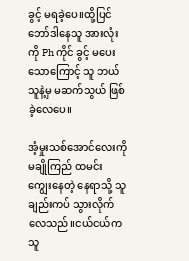ခွင့် မရခဲ့ပေ။ထို့ပြင် ဘော်ဒါနေသူ အားလုံးကို Ph ကိုင် ခွင့် မပေးသောကြောင့် သူ ဘယ်သူနဲ့မှ မဆက်သွယ် ဖြစ်ခဲ့လေပေ။

အံ့မှုးသစ်အောင်လေးကို မချိုကြည် ထမင်း ကျွေးနေတဲ့ နေရာသို့ သူ ချည်းကပ် သွားလိုက်လေသည်။ငယ်ငယ်က သူ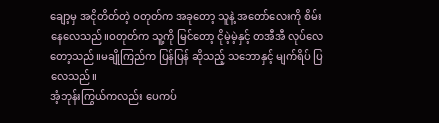ချော့မှ အငိုတိတ်တဲ့ ဝတုတ်က အခုတော့ သူနဲ့ အတော်လေးကို စိမ်းနေလေသည်။ဝတုတ်က သူ့ကို မြင်တော့ ငိုမဲ့မဲ့နှင့် တအီအီ လုပ်လေတော့သည်။မချိုကြည်က ပြန်ပြန် ဆိုသည့် သဘောနှင့် မျက်ရိပ် ပြလေသည်။
အံ့ဘုန်းကြွယ်ကလည်း ပေကပ်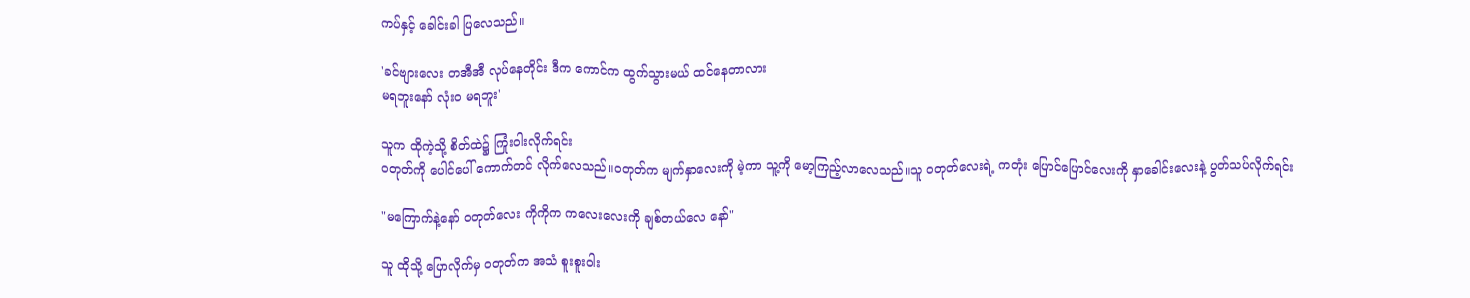ကပ်နှင့် ခေါင်းခါ ပြလေသည်။

'ခင်ဗျားလေး တအီအီ လုပ်နေတိုင်း ဒီက ကောင်က ထွက်သွားမယ် ထင်နေတာလား
မရဘူးနော် လုံးဝ မရဘူး'

သူက ထိုကဲ့သို့ စိတ်ထဲ၌ ကြုံးဝါးလိုက်ရင်း
ဝတုတ်ကို ပေါင်ပေါ် ကောက်တင် လိုက်လေသည်။ဝတုတ်က မျက်နှာလေးကို မဲ့ကာ သူ့ကို မော့ကြည့်လာလေသည်။သူ ဝတုတ်လေးရဲ့ ကတုံး ပြောင်ပြောင်လေးကို နှာခေါင်းလေးနဲ့ ပွတ်သပ်လိုက်ရင်း

"မကြောက်နဲ့နော် ဝတုတ်လေး ကိုကိုက ကလေးလေးကို ချစ်တယ်လေ နော်"

သူ ထိုသို့ ပြောလိုက်မှ ဝတုတ်က အသံ စူးစူးဝါး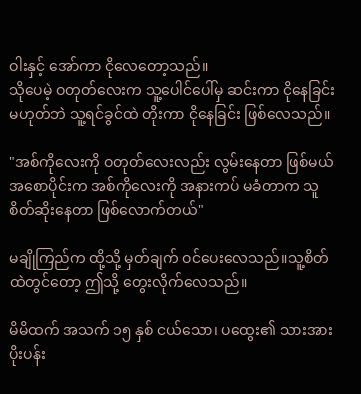ဝါးနှင့် အော်ကာ ငိုလေတော့သည်။
သိုပေမဲ့ ဝတုတ်လေးက သူ့ပေါင်ပေါ်မှ ဆင်းကာ ငိုနေခြင်း မဟုတ်ဘဲ သူ့ရင်ခွင်ထဲ တိုးကာ ငိုနေခြင်း ဖြစ်လေသည်။

"အစ်ကိုလေးကို ဝတုတ်လေးလည်း လွမ်းနေတာ ဖြစ်မယ် အစောပိုင်းက အစ်ကိုလေးကို အနားကပ် မခံတာက သူ စိတ်ဆိုးနေတာ ဖြစ်လောက်တယ်"

မချိုကြည်က ထို့သို့ မှတ်ချက် ဝင်ပေးလေသည်။သူ့စိတ်ထဲတွင်တော့ ဤသို့ တွေးလိုက်လေသည်။

မိမိထက် အသက် ၁၅ နှစ် ငယ်သော၊ ပထွေး၏ သားအား ပိုးပန်း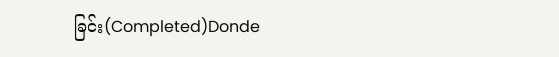ခြင်း(Completed)Donde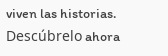viven las historias. Descúbrelo ahora